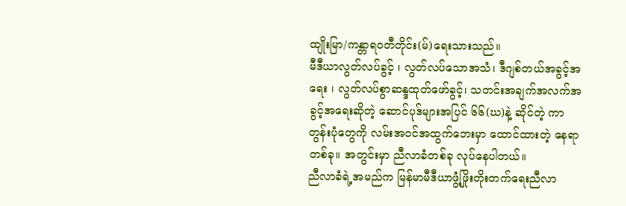ထျိုးမြာ/ကန္တာရဝတီတိုင်း(မ်)ရေးသားသည်။
မီဒီယာလွတ်လပ်ခွင့် ၊ လွတ်လပ်သောအသံ၊ ဒီဂျစ်တယ်အခွင့်အရေး ၊ လွတ်လပ်စွာဆန္ဒထုတ်ဖော်ခွင့်၊ သတင်းအချက်အလက်အခွင့်အရေးဆိုတဲ့ ဆောင်ပုဒ်များအပြင် ၆၆(ဃ)နဲ့ ဆိုင်တဲ့ ကာတွန်းပုံတွေကို လမ်းအဝင်အထွက်ဘေးမှာ ထောင်ထားတဲ့ နေရာတစ်ခု။ အတွင်းမှာ ညီလာခံတစ်ခု လုပ်နေပါတယ်။
ညီလာခံရဲ့အမည်က မြန်မာမီဒီယာဖွံ့ဖြိုးတိုးတက်ရေးညီလာ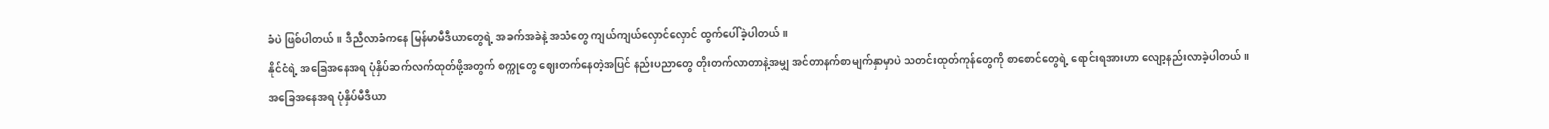ခံပဲ ဖြစ်ပါတယ်။ ဒီညီလာခံကနေ မြန်မာမီဒီယာတွေရဲ့ အခက်အခဲနဲ့ အသံတွေ ကျယ်ကျယ်လှောင်လှောင် ထွက်ပေါ်ခဲ့ပါတယ်။
နိုင်ငံရဲ့ အခြေအနေအရ ပုံနှိပ်ဆက်လက်ထုတ်ဖို့အတွက် စက္ကုတွေ ဈေးတက်နေတဲ့အပြင် နည်းပညာတွေ တိုးတက်လာတာနဲ့အမျှ အင်တာနက်စာမျက်နှာမှာပဲ သတင်းထုတ်ကုန်တွေကို စာစောင်တွေရဲ့ ရောင်းရအားဟာ လျော့နည်းလာခဲ့ပါတယ်။
အခြေအနေအရ ပုံနှိပ်မီဒီယာ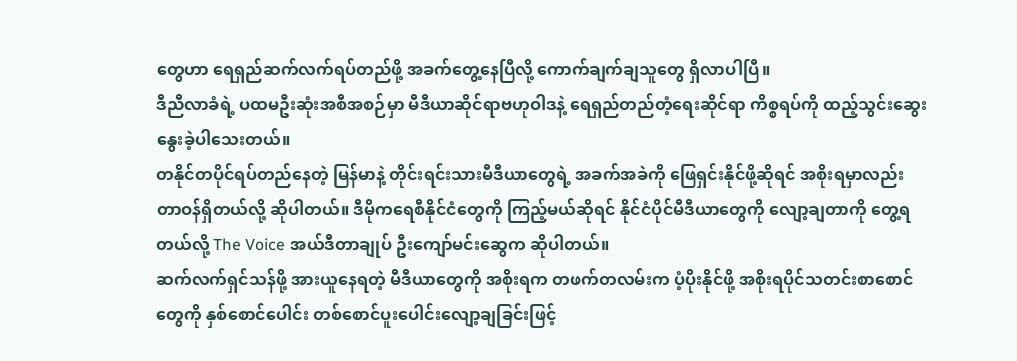တွေဟာ ရေရှည်ဆက်လက်ရပ်တည်ဖို့ အခက်တွေ့နေပြီလို့ ကောက်ချက်ချသူတွေ ရှိလာပါပြီ။
ဒီညီလာခံရဲ့ ပထမဦးဆုံးအစီအစဉ်မှာ မီဒီယာဆိုင်ရာဗဟုဝါဒနဲ့ ရေရှည်တည်တံ့ရေးဆိုင်ရာ ကိစ္စရပ်ကို ထည့်သွင်းဆွေးနွေးခဲ့ပါသေးတယ်။
တနိုင်တပိုင်ရပ်တည်နေတဲ့ မြန်မာနဲ့ တိုင်းရင်းသားမီဒီယာတွေရဲ့ အခက်အခဲကို ဖြေရှင်းနိုင်ဖို့ဆိုရင် အစိုးရမှာလည်း တာဝန်ရှိတယ်လို့ ဆိုပါတယ်။ ဒီမိုကရေစီနိုင်ငံတွေကို ကြည့်မယ်ဆိုရင် နိုင်ငံပိုင်မီဒီယာတွေကို လျော့ချတာကို တွေ့ရတယ်လို့ The Voice အယ်ဒီတာချုပ် ဦးကျော်မင်းဆွေက ဆိုပါတယ်။
ဆက်လက်ရှင်သန်ဖို့ အားယူနေရတဲ့ မီဒီယာတွေကို အစိုးရက တဖက်တလမ်းက ပံ့ပိုးနိုင်ဖို့ အစိုးရပိုင်သတင်းစာစောင်တွေကို နှစ်စောင်ပေါင်း တစ်စောင်ပူးပေါင်းလျော့ချခြင်းဖြင့်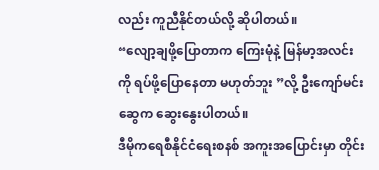လည်း ကူညီနိုင်တယ်လို့ ဆိုပါတယ်။
“လျော့ချဖို့ပြောတာက ကြေးမုံနဲ့ မြန်မာ့အလင်းကို ရပ်ဖို့ပြောနေတာ မဟုတ်ဘူး ”လို့ ဦးကျော်မင်းဆွေက ဆွေးနွေးပါတယ်။
ဒီမိုကရေစီနိုင်ငံရေးစနစ် အကူးအပြောင်းမှာ တိုင်း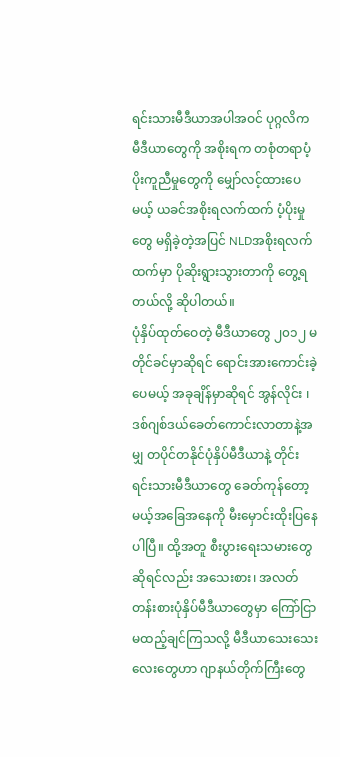ရင်းသားမီဒီယာအပါအဝင် ပုဂ္ဂလိက မီဒီယာတွေကို အစိုးရက တစုံတရာပံ့ပိုးကူညီမှုတွေကို မျှော်လင့်ထားပေမယ့် ယခင်အစိုးရလက်ထက် ပံ့ပိုးမှုတွေ မရှိခဲ့တဲ့အပြင် NLDအစိုးရလက်ထက်မှာ ပိုဆိုးရွားသွားတာကို တွေ့ရတယ်လို့ ဆိုပါတယ်။
ပုံနှိပ်ထုတ်ဝေတဲ့ မီဒီယာတွေ ၂၀၁၂ မတိုင်ခင်မှာဆိုရင် ရောင်းအားကောင်းခဲ့ပေမယ့် အခုချိန်မှာဆိုရင် အွန်လိုင်း ၊ ဒစ်ဂျစ်ဒယ်ခေတ်ကောင်းလာတာနဲ့အမျှ တပိုင်တနိုင်ပုံနှိပ်မီဒီယာနဲ့ တိုင်းရင်းသားမီဒီယာတွေ ခေတ်ကုန်တော့မယ့်အခြေအနေကို မီးမှောင်းထိုးပြနေပါပြီ။ ထို့အတူ စီးပွားရေးသမားတွေဆိုရင်လည်း အသေးစား၊ အလတ်တန်းစားပုံနှိပ်မီဒီယာတွေမှာ ကြော်ငြာမထည့်ချင်ကြသလို့ မီဒီယာသေးသေးလေးတွေဟာ ဂျာနယ်တိုက်ကြီးတွေ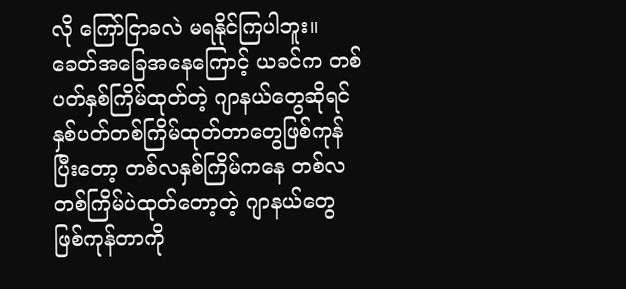လို ကြော်ငြာခလဲ မရနိုင်ကြပါဘူး။
ခေတ်အခြေအနေကြောင့် ယခင်က တစ်ပတ်နှစ်ကြိမ်ထုတ်တဲ့ ဂျာနယ်တွေဆိုရင် နှစ်ပတ်တစ်ကြိမ်ထုတ်တာတွေဖြစ်ကုန်ပြီးတော့ တစ်လနှစ်ကြိမ်ကနေ တစ်လတစ်ကြိမ်ပဲထုတ်တော့တဲ့ ဂျာနယ်တွေဖြစ်ကုန်တာကို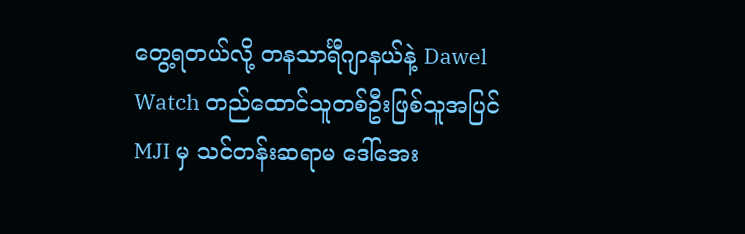တွေ့ရတယ်လို့ တနသာင်္ရီဂျာနယ်နဲ့ Dawel Watch တည်ထောင်သူတစ်ဦးဖြစ်သူအပြင် MJI မှ သင်တန်းဆရာမ ဒေါ်အေး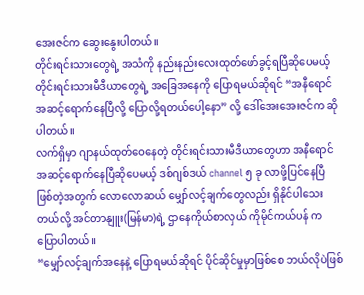အေးဇင်က ဆွေးနွေးပါတယ်။
တိုင်းရင်းသားတွေရဲ့ အသံကို နည်းနည်းလေးထုတ်ဖော်ခွင့်ရပြီဆိုပေမယ့် တိုင်းရင်းသားမီဒီယာတွေရဲ့ အခြေအနေကို ပြောရမယ်ဆိုရင် “အနီရောင်အဆင့်ရောက်နေပြီလို့ ပြောလို့ရတယ်ပေါ့နော” လို့ ဒေါ်အေးအေးဇင်က ဆိုပါတယ်။
လက်ရှိမှာ ဂျာနယ်ထုတ်ဝေနေတဲ့ တိုင်းရင်းသားမီဒီယာတွေဟာ အနီရောင်အဆင့်ရောက်နေပြီဆိုပေမယ့် ဒစ်ဂျစ်ဒယ် channel ၅ ခု လာဖို့ပြင်နေပြီ ဖြစ်တဲ့အတွက် လောလောဆယ် မျှော်လင့်ချက်တွေလည်း ရှိနိုင်ပါသေးတယ်လို့ အင်တာနျူး(မြန်မာ)ရဲ့ ဌာနေကိုယ်စာလှယ် ကိုမိုင်ကယ်ပန် က ပြောပါတယ်။
“မျှော်လင့်ချက်အနေနဲ့ ပြောရမယ်ဆိုရင် ပိုင်ဆိုင်မှုမှာဖြစ်စေ ဘယ်လိုပဲဖြစ်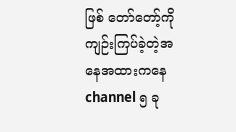ဖြစ် တော်တော့်ကို ကျဉ်းကြပ်ခဲ့တဲ့အနေအထားကနေ channel ၅ ခု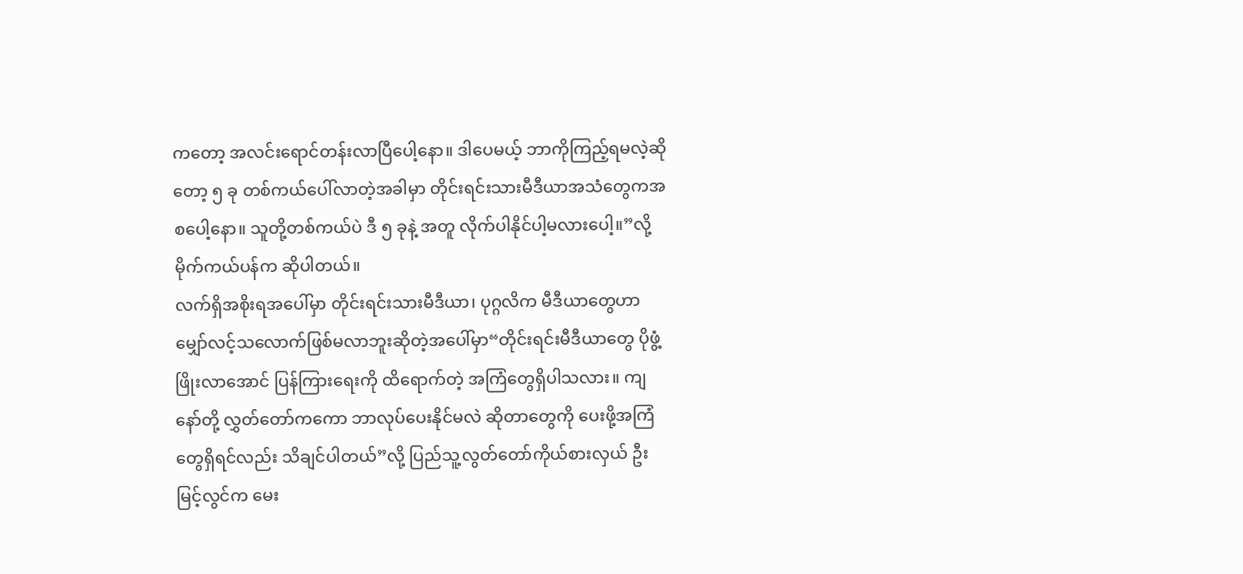ကတော့ အလင်းရောင်တန်းလာပြီပေါ့နော။ ဒါပေမယ့် ဘာကိုကြည့်ရမလဲ့ဆိုတော့ ၅ ခု တစ်ကယ်ပေါ်လာတဲ့အခါမှာ တိုင်းရင်းသားမီဒီယာအသံတွေကအစပေါ့နော။ သူတို့တစ်ကယ်ပဲ ဒီ ၅ ခုနဲ့ အတူ လိုက်ပါနိုင်ပါ့မလားပေါ့။”လို့ မိုက်ကယ်ပန်က ဆိုပါတယ်။
လက်ရှိအစိုးရအပေါ်မှာ တိုင်းရင်းသားမီဒီယာ၊ ပုဂ္ဂလိက မီဒီယာတွေဟာ မျှော်လင့်သလောက်ဖြစ်မလာဘူးဆိုတဲ့အပေါ်မှာ“တိုင်းရင်းမီဒီယာတွေ ပိုဖွံ့ဖြိုးလာအောင် ပြန်ကြားရေးကို ထိရောက်တဲ့ အကြံတွေရှိပါသလား။ ကျနော်တို့ လွှတ်တော်ကကော ဘာလုပ်ပေးနိုင်မလဲ ဆိုတာတွေကို ပေးဖို့အကြံတွေရှိရင်လည်း သိချင်ပါတယ်”လို့ ပြည်သူ့လွတ်တော်ကိုယ်စားလှယ် ဦးမြင့်လွင်က မေး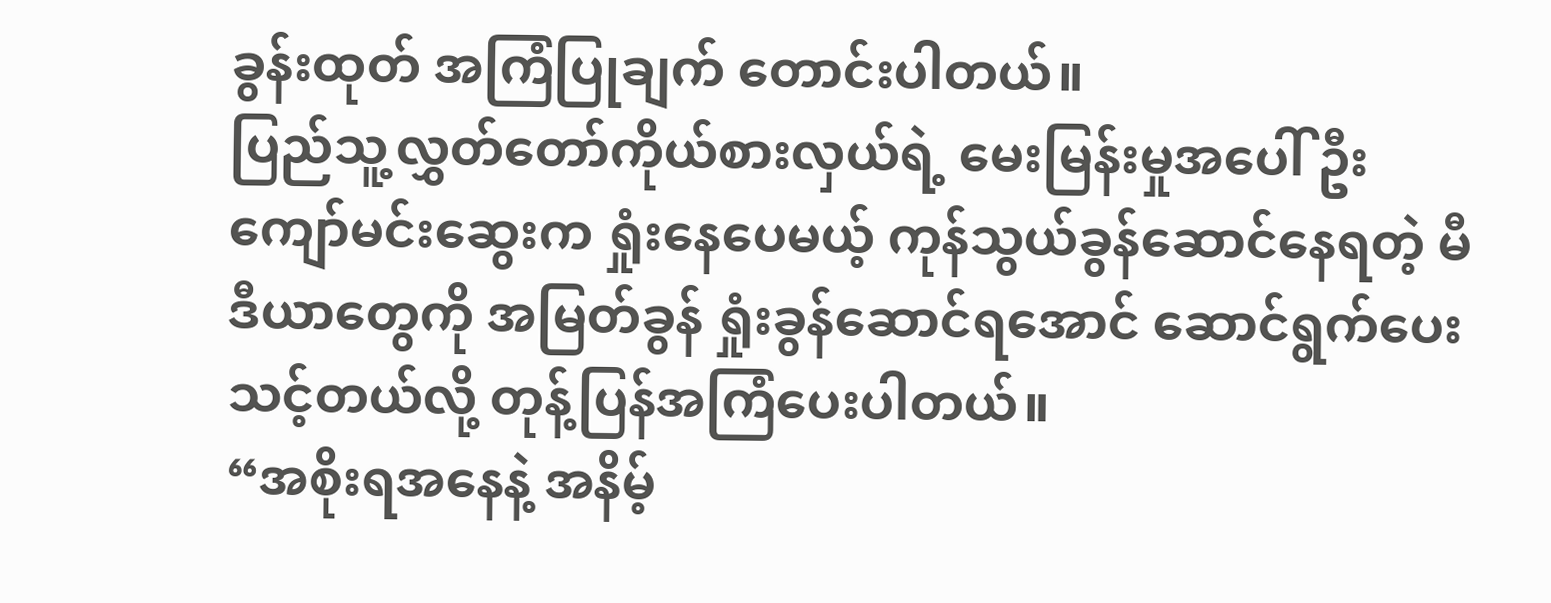ခွန်းထုတ် အကြံပြုချက် တောင်းပါတယ်။
ပြည်သူ့လွှတ်တော်ကိုယ်စားလှယ်ရဲ့ မေးမြန်းမှုအပေါ် ဦးကျော်မင်းဆွေးက ရှုံးနေပေမယ့် ကုန်သွယ်ခွန်ဆောင်နေရတဲ့ မီဒီယာတွေကို အမြတ်ခွန် ရှုံးခွန်ဆောင်ရအောင် ဆောင်ရွက်ပေးသင့်တယ်လို့ တုန့်ပြန်အကြံပေးပါတယ်။
“အစိုးရအနေနဲ့ အနိမ့်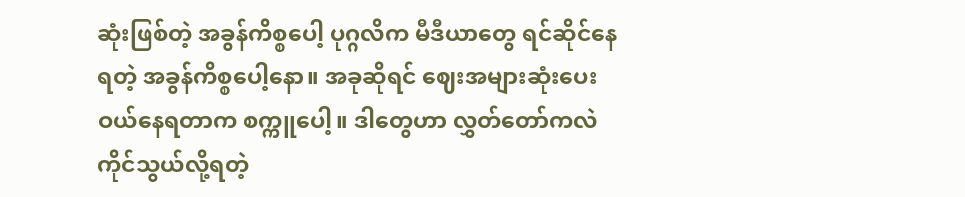ဆုံးဖြစ်တဲ့ အခွန်ကိစ္စပေါ့ ပုဂ္ဂလိက မီဒီယာတွေ ရင်ဆိုင်နေရတဲ့ အခွန်ကိစ္စပေါ့နော။ အခုဆိုရင် ဈေးအများဆုံးပေးဝယ်နေရတာက စက္ကူပေါ့။ ဒါတွေဟာ လွှတ်တော်ကလဲ ကိုင်သွယ်လို့ရတဲ့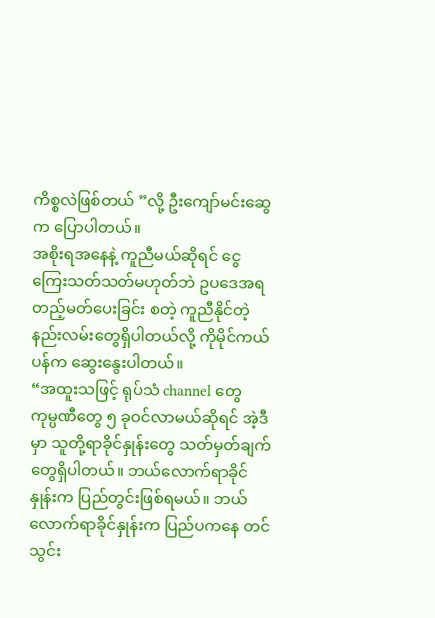ကိစ္စလဲဖြစ်တယ် ”လို့ ဦးကျော်မင်းဆွေက ပြောပါတယ်။
အစိုးရအနေနဲ့ ကူညီမယ်ဆိုရင် ငွေကြေးသတ်သတ်မဟုတ်ဘဲ ဥပဒေအရ တည့်မတ်ပေးခြင်း စတဲ့ ကူညီနိုင်တဲ့ နည်းလမ်းတွေရှိပါတယ်လို့ ကိုမိုင်ကယ်ပန်က ဆွေးနွေးပါတယ်။
“အထူးသဖြင့် ရုပ်သံ channel တွေ ကုမ္ပဏီတွေ ၅ ခုဝင်လာမယ်ဆိုရင် အဲ့ဒီမှာ သူတို့ရာခိုင်နှုန်းတွေ သတ်မှတ်ချက်တွေရှိပါတယ်။ ဘယ်လောက်ရာခိုင်နှုန်းက ပြည်တွင်းဖြစ်ရမယ်။ ဘယ်လောက်ရာခိုင်နှုန်းက ပြည်ပကနေ တင်သွင်း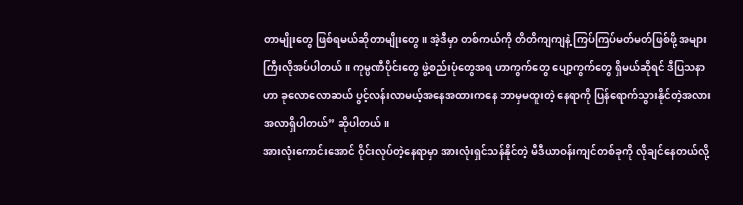တာမျိုးတွေ ဖြစ်ရမယ်ဆိုတာမျိုးတွေ။ အဲ့ဒီမှာ တစ်ကယ်ကို တိတိကျကျနဲ့ ကြပ်ကြပ်မတ်မတ်ဖြစ်ဖို့ အများကြီးလိုအပ်ပါတယ်။ ကုမ္ပဏီပိုင်းတွေ ဖွဲ့စည်းပုံတွေအရ ဟာကွက်တွေ ပျော့ကွက်တွေ ရှိမယ်ဆိုရင် ဒီပြသနာဟာ ခုလောလောဆယ် ပွင့်လန်းလာမယ့်အနေအထားကနေ ဘာမှမထူးတဲ့ နေရာကို ပြန်ရောက်သွားနိုင်တဲ့အလားအလာရှိပါတယ်” ဆိုပါတယ်။
အားလုံးကောင်းအောင် ဝိုင်းလုပ်တဲ့နေရာမှာ အားလုံးရှင်သန်နိုင်တဲ့ မီဒီယာဝန်းကျင်တစ်ခုကို လိုချင်နေတယ်လို့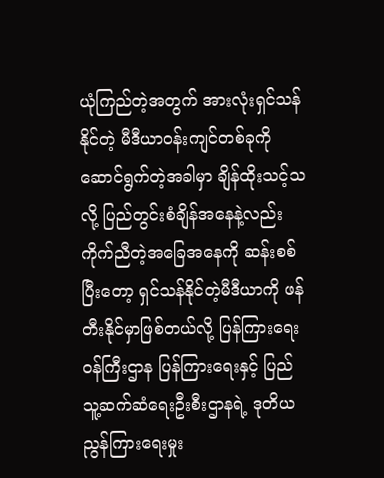ယုံကြည်တဲ့အတွက် အားလုံးရှင်သန်နိုင်တဲ့ မီဒီယာဝန်းကျင်တစ်ခုကို ဆောင်ရွက်တဲ့အခါမှာ ချိန်ထိုးသင့်သလို့ ပြည်တွင်းစံချိန်အနေနဲ့လည်း ကိုက်ညီတဲ့အခြေအနေကို ဆန်းစစ်ပြီးတော့ ရှင်သန်နိုင်တဲ့မီဒီယာကို ဖန်တီးနိုင်မှာဖြစ်တယ်လို့ ပြန်ကြားရေးဝန်ကြီးဌာန ပြန်ကြားရေးနှင့် ပြည်သူ့ဆက်ဆံရေးဦးစီးဌာနရဲ့ ဒုတိယညွန်ကြားရေးမှုး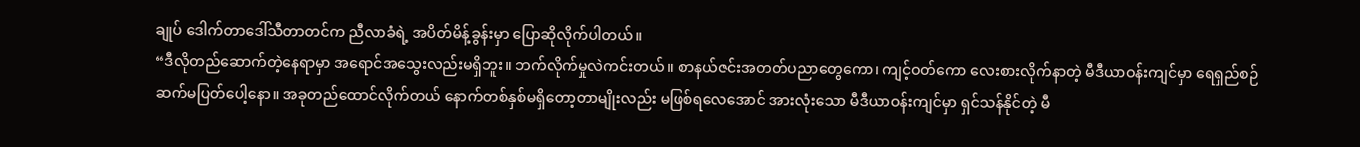ချုပ် ဒေါက်တာဒေါ်သီတာတင်က ညီလာခံရဲ့ အပိတ်မိန့်ခွန်းမှာ ပြောဆိုလိုက်ပါတယ်။
“ဒီလိုတည်ဆောက်တဲ့နေရာမှာ အရောင်အသွေးလည်းမရှိဘူး။ ဘက်လိုက်မှုလဲကင်းတယ်။ စာနယ်ဇင်းအတတ်ပညာတွေကော၊ ကျင့်ဝတ်ကော လေးစားလိုက်နာတဲ့ မီဒီယာဝန်းကျင်မှာ ရေရှည်စဉ်ဆက်မပြတ်ပေါ့နော။ အခုတည်ထောင်လိုက်တယ် နောက်တစ်နှစ်မရှိတော့တာမျိုးလည်း မဖြစ်ရလေအောင် အားလုံးသော မီဒီယာဝန်းကျင်မှာ ရှင်သန်နိုင်တဲ့ မီ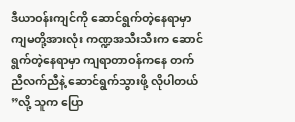ဒီယာဝန်းကျင်ကို ဆောင်ရွက်တဲ့နေရာမှာ ကျမတို့အားလုံး ကဏ္ဍအသီးသီးက ဆောင်ရွက်တဲ့နေရာမှာ ကျရာတာဝန်ကနေ တက်ညီလက်ညီနဲ့ ဆောင်ရွက်သွားဖို့ လိုပါတယ် ”လို့ သူက ပြော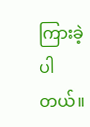ကြားခဲ့ပါတယ်။